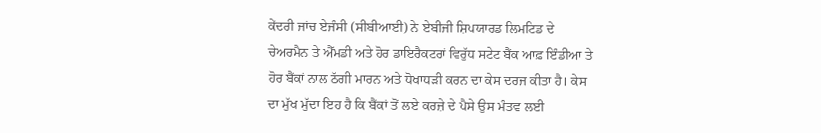ਕੇਂਦਰੀ ਜਾਂਚ ਏਜੰਸੀ (ਸੀਬੀਆਈ) ਨੇ ਏਬੀਜੀ ਸ਼ਿਪਯਾਰਡ ਲਿਮਟਿਡ ਦੇ ਚੇਅਰਮੈਨ ਤੇ ਐੱਮਡੀ ਅਤੇ ਹੋਰ ਡਾਇਰੈਕਟਰਾਂ ਵਿਰੁੱਧ ਸਟੇਟ ਬੈਂਕ ਆਫ਼ ਇੰਡੀਆ ਤੇ ਹੋਰ ਬੈਂਕਾਂ ਨਾਲ ਠੱਗੀ ਮਾਰਨ ਅਤੇ ਧੋਖਾਧੜੀ ਕਰਨ ਦਾ ਕੇਸ ਦਰਜ ਕੀਤਾ ਹੈ। ਕੇਸ ਦਾ ਮੁੱਖ ਮੁੱਦਾ ਇਹ ਹੈ ਕਿ ਬੈਂਕਾਂ ਤੋਂ ਲਏ ਕਰਜ਼ੇ ਦੇ ਪੈਸੇ ਉਸ ਮੰਤਵ ਲਈ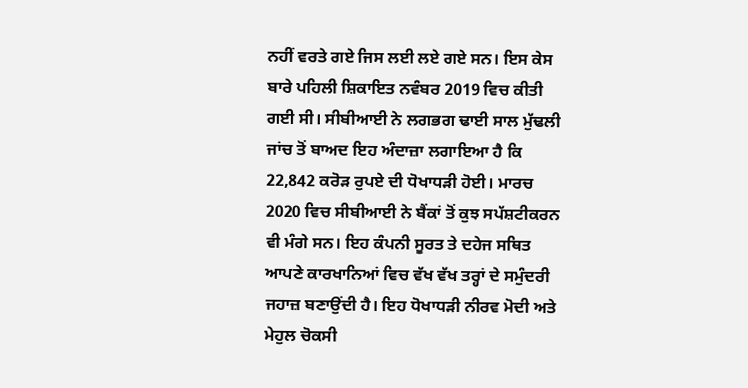ਨਹੀਂ ਵਰਤੇ ਗਏ ਜਿਸ ਲਈ ਲਏ ਗਏ ਸਨ। ਇਸ ਕੇਸ ਬਾਰੇ ਪਹਿਲੀ ਸ਼ਿਕਾਇਤ ਨਵੰਬਰ 2019 ਵਿਚ ਕੀਤੀ ਗਈ ਸੀ। ਸੀਬੀਆਈ ਨੇ ਲਗਭਗ ਢਾਈ ਸਾਲ ਮੁੱਢਲੀ ਜਾਂਚ ਤੋਂ ਬਾਅਦ ਇਹ ਅੰਦਾਜ਼ਾ ਲਗਾਇਆ ਹੈ ਕਿ 22,842 ਕਰੋੜ ਰੁਪਏ ਦੀ ਧੋਖਾਧੜੀ ਹੋਈ। ਮਾਰਚ 2020 ਵਿਚ ਸੀਬੀਆਈ ਨੇ ਬੈਂਕਾਂ ਤੋਂ ਕੁਝ ਸਪੱਸ਼ਟੀਕਰਨ ਵੀ ਮੰਗੇ ਸਨ। ਇਹ ਕੰਪਨੀ ਸੂਰਤ ਤੇ ਦਹੇਜ ਸਥਿਤ ਆਪਣੇ ਕਾਰਖਾਨਿਆਂ ਵਿਚ ਵੱਖ ਵੱਖ ਤਰ੍ਹਾਂ ਦੇ ਸਮੁੰਦਰੀ ਜਹਾਜ਼ ਬਣਾਉਂਦੀ ਹੈ। ਇਹ ਧੋਖਾਧੜੀ ਨੀਰਵ ਮੋਦੀ ਅਤੇ ਮੇਹੁਲ ਚੋਕਸੀ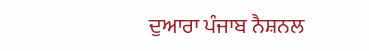ਦੁਆਰਾ ਪੰਜਾਬ ਨੈਸ਼ਨਲ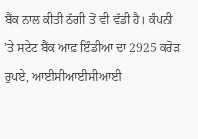ਬੈਂਕ ਨਾਲ ਕੀਤੀ ਠੱਗੀ ਤੋਂ ਵੀ ਵੱਡੀ ਹੈ। ਕੰਪਨੀ ’ਤੇ ਸਟੇਟ ਬੈਂਕ ਆਫ਼ ਇੰਡੀਆ ਦਾ 2925 ਕਰੋੜ ਰੁਪਏ, ਆਈਸੀਆਈਸੀਆਈ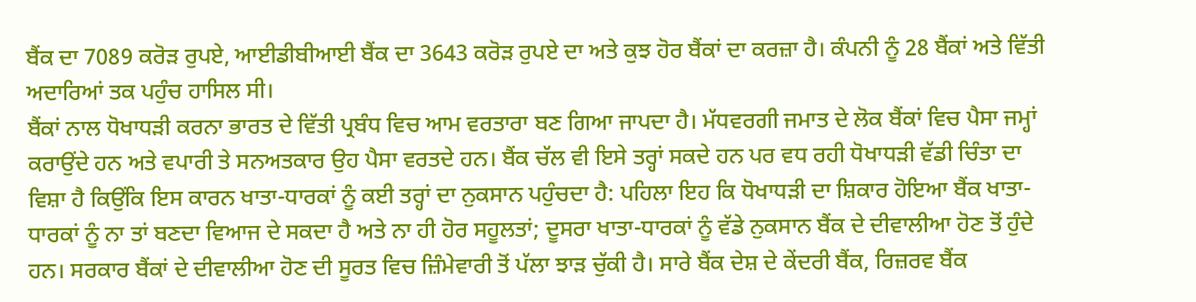ਬੈਂਕ ਦਾ 7089 ਕਰੋੜ ਰੁਪਏ, ਆਈਡੀਬੀਆਈ ਬੈਂਕ ਦਾ 3643 ਕਰੋੜ ਰੁਪਏ ਦਾ ਅਤੇ ਕੁਝ ਹੋਰ ਬੈਂਕਾਂ ਦਾ ਕਰਜ਼ਾ ਹੈ। ਕੰਪਨੀ ਨੂੰ 28 ਬੈਂਕਾਂ ਅਤੇ ਵਿੱਤੀ ਅਦਾਰਿਆਂ ਤਕ ਪਹੁੰਚ ਹਾਸਿਲ ਸੀ।
ਬੈਂਕਾਂ ਨਾਲ ਧੋਖਾਧੜੀ ਕਰਨਾ ਭਾਰਤ ਦੇ ਵਿੱਤੀ ਪ੍ਰਬੰਧ ਵਿਚ ਆਮ ਵਰਤਾਰਾ ਬਣ ਗਿਆ ਜਾਪਦਾ ਹੈ। ਮੱਧਵਰਗੀ ਜਮਾਤ ਦੇ ਲੋਕ ਬੈਂਕਾਂ ਵਿਚ ਪੈਸਾ ਜਮ੍ਹਾਂ ਕਰਾਉਂਦੇ ਹਨ ਅਤੇ ਵਪਾਰੀ ਤੇ ਸਨਅਤਕਾਰ ਉਹ ਪੈਸਾ ਵਰਤਦੇ ਹਨ। ਬੈਂਕ ਚੱਲ ਵੀ ਇਸੇ ਤਰ੍ਹਾਂ ਸਕਦੇ ਹਨ ਪਰ ਵਧ ਰਹੀ ਧੋਖਾਧੜੀ ਵੱਡੀ ਚਿੰਤਾ ਦਾ ਵਿਸ਼ਾ ਹੈ ਕਿਉਂਕਿ ਇਸ ਕਾਰਨ ਖਾਤਾ-ਧਾਰਕਾਂ ਨੂੰ ਕਈ ਤਰ੍ਹਾਂ ਦਾ ਨੁਕਸਾਨ ਪਹੁੰਚਦਾ ਹੈ: ਪਹਿਲਾ ਇਹ ਕਿ ਧੋਖਾਧੜੀ ਦਾ ਸ਼ਿਕਾਰ ਹੋਇਆ ਬੈਂਕ ਖਾਤਾ-ਧਾਰਕਾਂ ਨੂੰ ਨਾ ਤਾਂ ਬਣਦਾ ਵਿਆਜ ਦੇ ਸਕਦਾ ਹੈ ਅਤੇ ਨਾ ਹੀ ਹੋਰ ਸਹੂਲਤਾਂ; ਦੂਸਰਾ ਖਾਤਾ-ਧਾਰਕਾਂ ਨੂੰ ਵੱਡੇ ਨੁਕਸਾਨ ਬੈਂਕ ਦੇ ਦੀਵਾਲੀਆ ਹੋਣ ਤੋਂ ਹੁੰਦੇ ਹਨ। ਸਰਕਾਰ ਬੈਂਕਾਂ ਦੇ ਦੀਵਾਲੀਆ ਹੋਣ ਦੀ ਸੂਰਤ ਵਿਚ ਜ਼ਿੰਮੇਵਾਰੀ ਤੋਂ ਪੱਲਾ ਝਾੜ ਚੁੱਕੀ ਹੈ। ਸਾਰੇ ਬੈਂਕ ਦੇਸ਼ ਦੇ ਕੇਂਦਰੀ ਬੈਂਕ, ਰਿਜ਼ਰਵ ਬੈਂਕ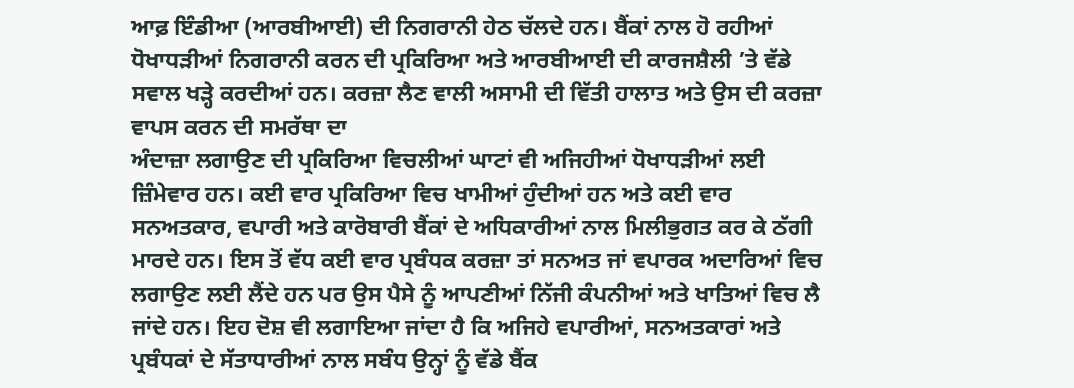ਆਫ਼ ਇੰਡੀਆ (ਆਰਬੀਆਈ) ਦੀ ਨਿਗਰਾਨੀ ਹੇਠ ਚੱਲਦੇ ਹਨ। ਬੈਂਕਾਂ ਨਾਲ ਹੋ ਰਹੀਆਂ ਧੋਖਾਧੜੀਆਂ ਨਿਗਰਾਨੀ ਕਰਨ ਦੀ ਪ੍ਰਕਿਰਿਆ ਅਤੇ ਆਰਬੀਆਈ ਦੀ ਕਾਰਜਸ਼ੈਲੀ ’ਤੇ ਵੱਡੇ ਸਵਾਲ ਖੜ੍ਹੇ ਕਰਦੀਆਂ ਹਨ। ਕਰਜ਼ਾ ਲੈਣ ਵਾਲੀ ਅਸਾਮੀ ਦੀ ਵਿੱਤੀ ਹਾਲਾਤ ਅਤੇ ਉਸ ਦੀ ਕਰਜ਼ਾ ਵਾਪਸ ਕਰਨ ਦੀ ਸਮਰੱਥਾ ਦਾ
ਅੰਦਾਜ਼ਾ ਲਗਾਉਣ ਦੀ ਪ੍ਰਕਿਰਿਆ ਵਿਚਲੀਆਂ ਘਾਟਾਂ ਵੀ ਅਜਿਹੀਆਂ ਧੋਖਾਧੜੀਆਂ ਲਈ ਜ਼ਿੰਮੇਵਾਰ ਹਨ। ਕਈ ਵਾਰ ਪ੍ਰਕਿਰਿਆ ਵਿਚ ਖਾਮੀਆਂ ਹੁੰਦੀਆਂ ਹਨ ਅਤੇ ਕਈ ਵਾਰ ਸਨਅਤਕਾਰ, ਵਪਾਰੀ ਅਤੇ ਕਾਰੋਬਾਰੀ ਬੈਂਕਾਂ ਦੇ ਅਧਿਕਾਰੀਆਂ ਨਾਲ ਮਿਲੀਭੁਗਤ ਕਰ ਕੇ ਠੱਗੀ ਮਾਰਦੇ ਹਨ। ਇਸ ਤੋਂ ਵੱਧ ਕਈ ਵਾਰ ਪ੍ਰਬੰਧਕ ਕਰਜ਼ਾ ਤਾਂ ਸਨਅਤ ਜਾਂ ਵਪਾਰਕ ਅਦਾਰਿਆਂ ਵਿਚ ਲਗਾਉਣ ਲਈ ਲੈਂਦੇ ਹਨ ਪਰ ਉਸ ਪੈਸੇ ਨੂੰ ਆਪਣੀਆਂ ਨਿੱਜੀ ਕੰਪਨੀਆਂ ਅਤੇ ਖਾਤਿਆਂ ਵਿਚ ਲੈ ਜਾਂਦੇ ਹਨ। ਇਹ ਦੋਸ਼ ਵੀ ਲਗਾਇਆ ਜਾਂਦਾ ਹੈ ਕਿ ਅਜਿਹੇ ਵਪਾਰੀਆਂ, ਸਨਅਤਕਾਰਾਂ ਅਤੇ ਪ੍ਰਬੰਧਕਾਂ ਦੇ ਸੱਤਾਧਾਰੀਆਂ ਨਾਲ ਸਬੰਧ ਉਨ੍ਹਾਂ ਨੂੰ ਵੱਡੇ ਬੈਂਕ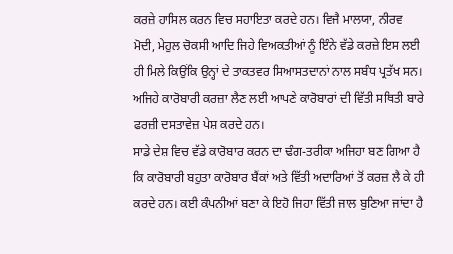ਕਰਜ਼ੇ ਹਾਸਿਲ ਕਰਨ ਵਿਚ ਸਹਾਇਤਾ ਕਰਦੇ ਹਨ। ਵਿਜੈ ਮਾਲਯਾ, ਨੀਰਵ ਮੋਦੀ, ਮੇਹੁਲ ਚੋਕਸੀ ਆਦਿ ਜਿਹੇ ਵਿਅਕਤੀਆਂ ਨੂੰ ਇੰਨੇ ਵੱਡੇ ਕਰਜ਼ੇ ਇਸ ਲਈ ਹੀ ਮਿਲੇ ਕਿਉਂਕਿ ਉਨ੍ਹਾਂ ਦੇ ਤਾਕਤਵਰ ਸਿਆਸਤਦਾਨਾਂ ਨਾਲ ਸਬੰਧ ਪ੍ਰਤੱਖ ਸਨ। ਅਜਿਹੇ ਕਾਰੋਬਾਰੀ ਕਰਜ਼ਾ ਲੈਣ ਲਈ ਆਪਣੇ ਕਾਰੋਬਾਰਾਂ ਦੀ ਵਿੱਤੀ ਸਥਿਤੀ ਬਾਰੇ ਫਰਜ਼ੀ ਦਸਤਾਵੇਜ਼ ਪੇਸ਼ ਕਰਦੇ ਹਨ।
ਸਾਡੇ ਦੇਸ਼ ਵਿਚ ਵੱਡੇ ਕਾਰੋਬਾਰ ਕਰਨ ਦਾ ਢੰਗ-ਤਰੀਕਾ ਅਜਿਹਾ ਬਣ ਗਿਆ ਹੈ ਕਿ ਕਾਰੋਬਾਰੀ ਬਹੁਤਾ ਕਾਰੋਬਾਰ ਬੈਂਕਾਂ ਅਤੇ ਵਿੱਤੀ ਅਦਾਰਿਆਂ ਤੋਂ ਕਰਜ਼ ਲੈ ਕੇ ਹੀ ਕਰਦੇ ਹਨ। ਕਈ ਕੰਪਨੀਆਂ ਬਣਾ ਕੇ ਇਹੋ ਜਿਹਾ ਵਿੱਤੀ ਜਾਲ ਬੁਣਿਆ ਜਾਂਦਾ ਹੈ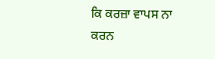ਕਿ ਕਰਜ਼ਾ ਵਾਪਸ ਨਾ ਕਰਨ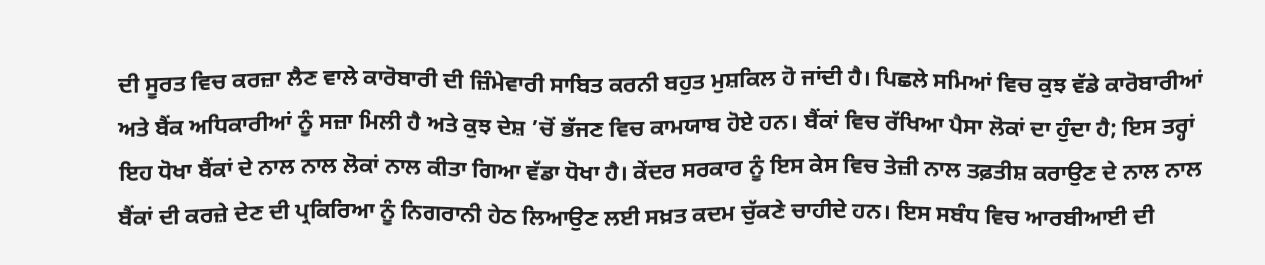ਦੀ ਸੂਰਤ ਵਿਚ ਕਰਜ਼ਾ ਲੈਣ ਵਾਲੇ ਕਾਰੋਬਾਰੀ ਦੀ ਜ਼ਿੰਮੇਵਾਰੀ ਸਾਬਿਤ ਕਰਨੀ ਬਹੁਤ ਮੁਸ਼ਕਿਲ ਹੋ ਜਾਂਦੀ ਹੈ। ਪਿਛਲੇ ਸਮਿਆਂ ਵਿਚ ਕੁਝ ਵੱਡੇ ਕਾਰੋਬਾਰੀਆਂ ਅਤੇ ਬੈਂਕ ਅਧਿਕਾਰੀਆਂ ਨੂੰ ਸਜ਼ਾ ਮਿਲੀ ਹੈ ਅਤੇ ਕੁਝ ਦੇਸ਼ ’ਚੋਂ ਭੱਜਣ ਵਿਚ ਕਾਮਯਾਬ ਹੋਏ ਹਨ। ਬੈਂਕਾਂ ਵਿਚ ਰੱਖਿਆ ਪੈਸਾ ਲੋਕਾਂ ਦਾ ਹੁੰਦਾ ਹੈ; ਇਸ ਤਰ੍ਹਾਂ ਇਹ ਧੋਖਾ ਬੈਂਕਾਂ ਦੇ ਨਾਲ ਨਾਲ ਲੋਕਾਂ ਨਾਲ ਕੀਤਾ ਗਿਆ ਵੱਡਾ ਧੋਖਾ ਹੈ। ਕੇਂਦਰ ਸਰਕਾਰ ਨੂੰ ਇਸ ਕੇਸ ਵਿਚ ਤੇਜ਼ੀ ਨਾਲ ਤਫ਼ਤੀਸ਼ ਕਰਾਉਣ ਦੇ ਨਾਲ ਨਾਲ ਬੈਂਕਾਂ ਦੀ ਕਰਜ਼ੇ ਦੇਣ ਦੀ ਪ੍ਰਕਿਰਿਆ ਨੂੰ ਨਿਗਰਾਨੀ ਹੇਠ ਲਿਆਉਣ ਲਈ ਸਖ਼ਤ ਕਦਮ ਚੁੱਕਣੇ ਚਾਹੀਦੇ ਹਨ। ਇਸ ਸਬੰਧ ਵਿਚ ਆਰਬੀਆਈ ਦੀ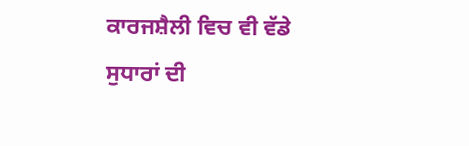ਕਾਰਜਸ਼ੈਲੀ ਵਿਚ ਵੀ ਵੱਡੇ ਸੁਧਾਰਾਂ ਦੀ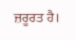ਜ਼ਰੂਰਤ ਹੈ।